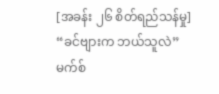[အခန်း ၂၆ စိတ်ရည်သန်မှု]
“ခင်ဗျားက ဘယ်သူလဲ”
မက်စ်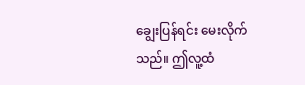ချွေးပြန်ရင်း မေးလိုက်သည်။ ဤလူ့ထံ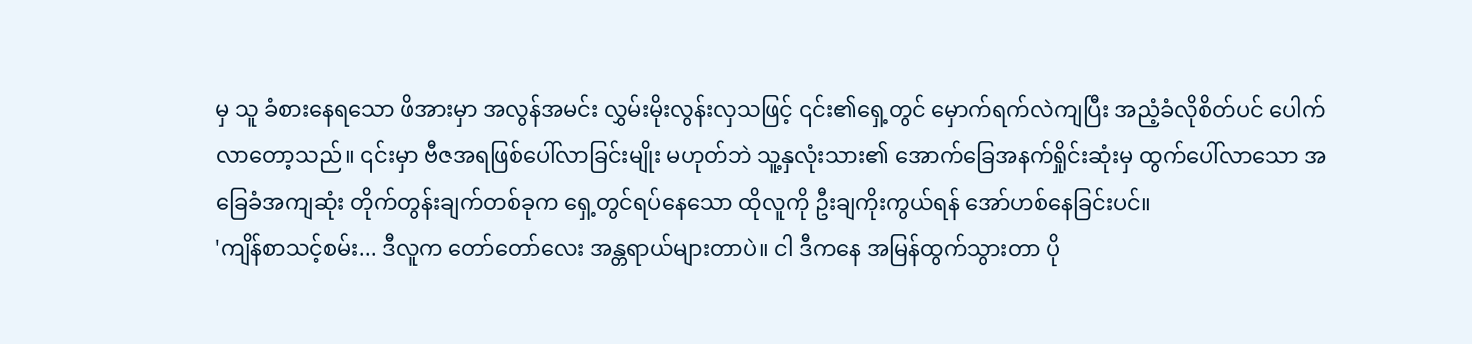မှ သူ ခံစားနေရသော ဖိအားမှာ အလွန်အမင်း လွှမ်းမိုးလွန်းလှသဖြင့် ၎င်း၏ရှေ့တွင် မှောက်ရက်လဲကျပြီး အညံ့ခံလိုစိတ်ပင် ပေါက်လာတော့သည်။ ၎င်းမှာ ဗီဇအရဖြစ်ပေါ်လာခြင်းမျိုး မဟုတ်ဘဲ သူ့နှလုံးသား၏ အောက်ခြေအနက်ရှိုင်းဆုံးမှ ထွက်ပေါ်လာသော အခြေခံအကျဆုံး တိုက်တွန်းချက်တစ်ခုက ရှေ့တွင်ရပ်နေသော ထိုလူကို ဦးချကိုးကွယ်ရန် အော်ဟစ်နေခြင်းပင်။
'ကျိန်စာသင့်စမ်း... ဒီလူက တော်တော်လေး အန္တရာယ်များတာပဲ။ ငါ ဒီကနေ အမြန်ထွက်သွားတာ ပို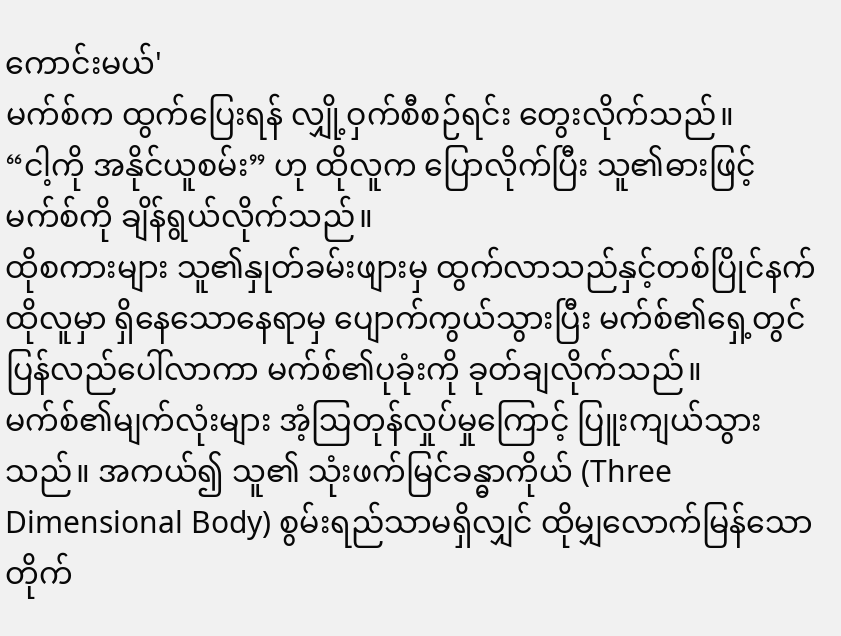ကောင်းမယ်'
မက်စ်က ထွက်ပြေးရန် လျှို့ဝှက်စီစဉ်ရင်း တွေးလိုက်သည်။
“ငါ့ကို အနိုင်ယူစမ်း” ဟု ထိုလူက ပြောလိုက်ပြီး သူ၏ဓားဖြင့် မက်စ်ကို ချိန်ရွယ်လိုက်သည်။
ထိုစကားများ သူ၏နှုတ်ခမ်းဖျားမှ ထွက်လာသည်နှင့်တစ်ပြိုင်နက် ထိုလူမှာ ရှိနေသောနေရာမှ ပျောက်ကွယ်သွားပြီး မက်စ်၏ရှေ့တွင် ပြန်လည်ပေါ်လာကာ မက်စ်၏ပုခုံးကို ခုတ်ချလိုက်သည်။ မက်စ်၏မျက်လုံးများ အံ့ဩတုန်လှုပ်မှုကြောင့် ပြူးကျယ်သွားသည်။ အကယ်၍ သူ၏ သုံးဖက်မြင်ခန္ဓာကိုယ် (Three Dimensional Body) စွမ်းရည်သာမရှိလျှင် ထိုမျှလောက်မြန်သော တိုက်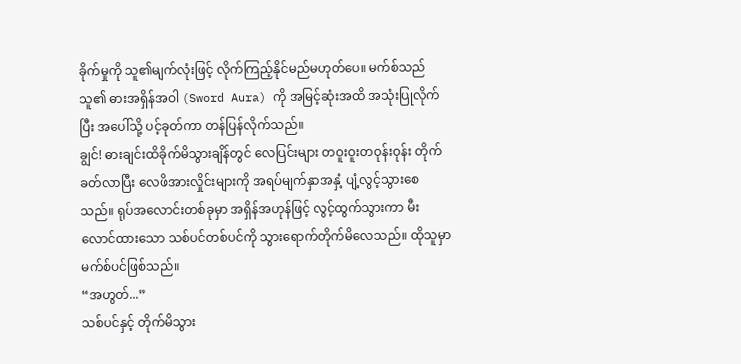ခိုက်မှုကို သူ၏မျက်လုံးဖြင့် လိုက်ကြည့်နိုင်မည်မဟုတ်ပေ။ မက်စ်သည် သူ၏ ဓားအရှိန်အဝါ (Sword Aura) ကို အမြင့်ဆုံးအထိ အသုံးပြုလိုက်ပြီး အပေါ်သို့ ပင့်ခုတ်ကာ တန်ပြန်လိုက်သည်။
ချွင်! ဓားချင်းထိခိုက်မိသွားချိန်တွင် လေပြင်းများ တဝူးဝူးတဝုန်းဝုန်း တိုက်ခတ်လာပြီး လေဖိအားလှိုင်းများကို အရပ်မျက်နှာအနှံ့ ပျံ့လွင့်သွားစေသည်။ ရုပ်အလောင်းတစ်ခုမှာ အရှိန်အဟုန်ဖြင့် လွင့်ထွက်သွားကာ မီးလောင်ထားသော သစ်ပင်တစ်ပင်ကို သွားရောက်တိုက်မိလေသည်။ ထိုသူမှာ မက်စ်ပင်ဖြစ်သည်။
“အဟွတ်...”
သစ်ပင်နှင့် တိုက်မိသွား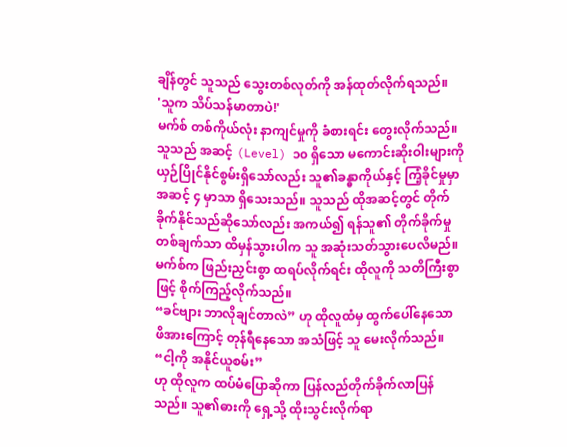ချိန်တွင် သူသည် သွေးတစ်လုတ်ကို အန်ထုတ်လိုက်ရသည်။
'သူက သိပ်သန်မာတာပဲ!'
မက်စ် တစ်ကိုယ်လုံး နာကျင်မှုကို ခံစားရင်း တွေးလိုက်သည်။ သူသည် အဆင့် (Level) ၁၀ ရှိသော မကောင်းဆိုးဝါးများကို ယှဉ်ပြိုင်နိုင်စွမ်းရှိသော်လည်း သူ၏ခန္ဓာကိုယ်နှင့် ကြံ့ခိုင်မှုမှာ အဆင့် ၄ မှာသာ ရှိသေးသည်။ သူသည် ထိုအဆင့်တွင် တိုက်ခိုက်နိုင်သည်ဆိုသော်လည်း အကယ်၍ ရန်သူ၏ တိုက်ခိုက်မှု တစ်ချက်သာ ထိမှန်သွားပါက သူ အဆုံးသတ်သွားပေလိမည်။
မက်စ်က ဖြည်းညှင်းစွာ ထရပ်လိုက်ရင်း ထိုလူကို သတိကြီးစွာဖြင့် စိုက်ကြည့်လိုက်သည်။
“ခင်ဗျား ဘာလိုချင်တာလဲ” ဟု ထိုလူထံမှ ထွက်ပေါ်နေသော ဖိအားကြောင့် တုန်ရီနေသော အသံဖြင့် သူ မေးလိုက်သည်။
“ငါ့ကို အနိုင်ယူစမ်း”
ဟု ထိုလူက ထပ်မံပြောဆိုကာ ပြန်လည်တိုက်ခိုက်လာပြန်သည်။ သူ၏ဓားကို ရှေ့သို့ ထိုးသွင်းလိုက်ရာ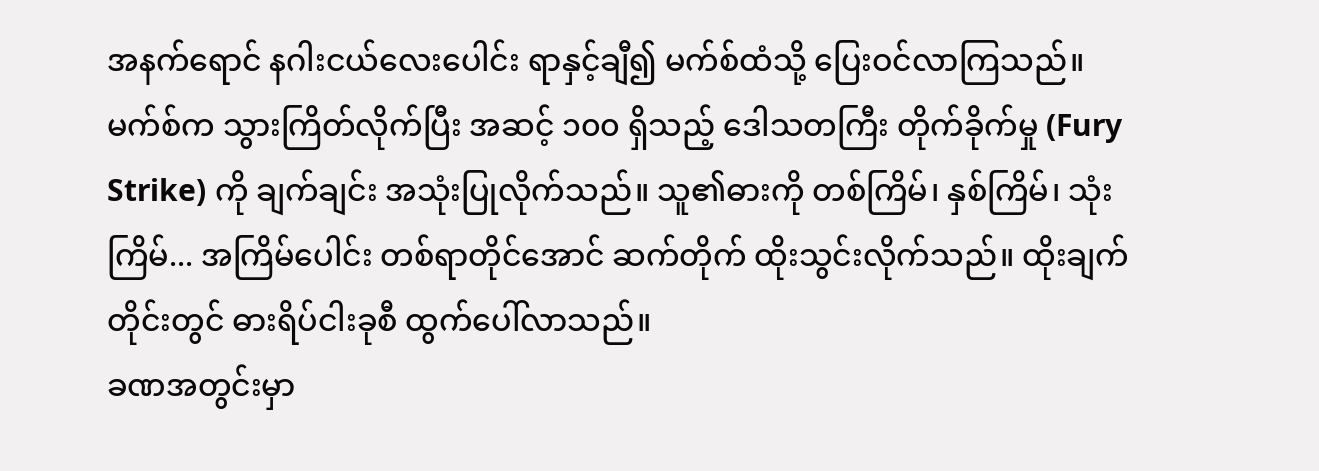အနက်ရောင် နဂါးငယ်လေးပေါင်း ရာနှင့်ချီ၍ မက်စ်ထံသို့ ပြေးဝင်လာကြသည်။ မက်စ်က သွားကြိတ်လိုက်ပြီး အဆင့် ၁၀၀ ရှိသည့် ဒေါသတကြီး တိုက်ခိုက်မှု (Fury Strike) ကို ချက်ချင်း အသုံးပြုလိုက်သည်။ သူ၏ဓားကို တစ်ကြိမ်၊ နှစ်ကြိမ်၊ သုံးကြိမ်... အကြိမ်ပေါင်း တစ်ရာတိုင်အောင် ဆက်တိုက် ထိုးသွင်းလိုက်သည်။ ထိုးချက်တိုင်းတွင် ဓားရိပ်ငါးခုစီ ထွက်ပေါ်လာသည်။
ခဏအတွင်းမှာ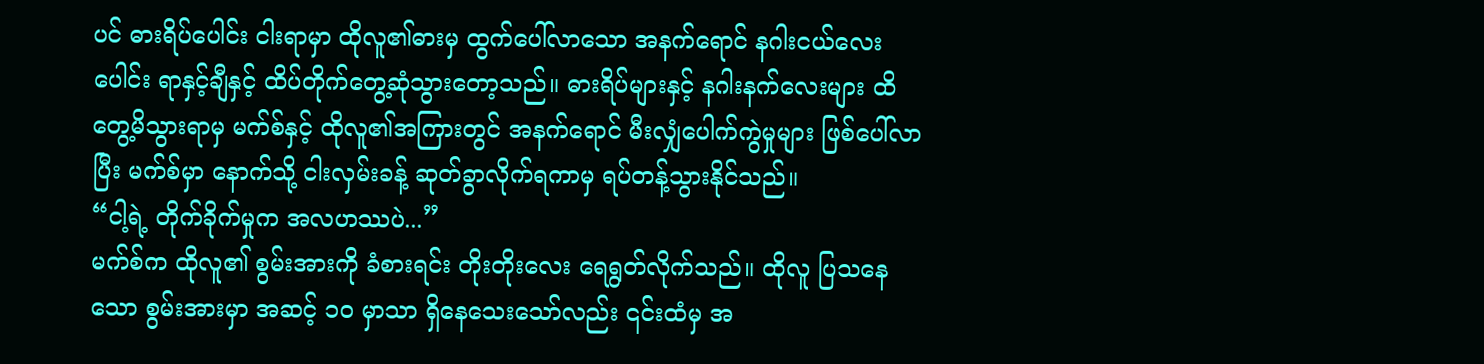ပင် ဓားရိပ်ပေါင်း ငါးရာမှာ ထိုလူ၏ဓားမှ ထွက်ပေါ်လာသော အနက်ရောင် နဂါးငယ်လေးပေါင်း ရာနှင့်ချီနှင့် ထိပ်တိုက်တွေ့ဆုံသွားတော့သည်။ ဓားရိပ်များနှင့် နဂါးနက်လေးများ ထိတွေ့မိသွားရာမှ မက်စ်နှင့် ထိုလူ၏အကြားတွင် အနက်ရောင် မီးလျှံပေါက်ကွဲမှုများ ဖြစ်ပေါ်လာပြီး မက်စ်မှာ နောက်သို့ ငါးလှမ်းခန့် ဆုတ်ခွာလိုက်ရကာမှ ရပ်တန့်သွားနိုင်သည်။
“ငါ့ရဲ့ တိုက်ခိုက်မှုက အလဟဿပဲ...”
မက်စ်က ထိုလူ၏ စွမ်းအားကို ခံစားရင်း တိုးတိုးလေး ရေရွတ်လိုက်သည်။ ထိုလူ ပြသနေသော စွမ်းအားမှာ အဆင့် ၁၀ မှာသာ ရှိနေသေးသော်လည်း ၎င်းထံမှ အ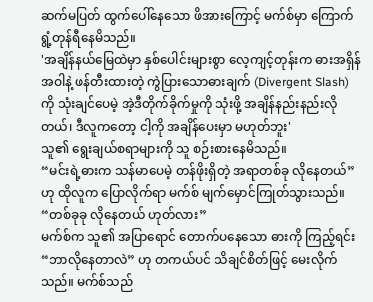ဆက်မပြတ် ထွက်ပေါ်နေသော ဖိအားကြောင့် မက်စ်မှာ ကြောက်ရွံ့တုန်ရီနေမိသည်။
'အချိန်နယ်မြေထဲမှာ နှစ်ပေါင်းများစွာ လေ့ကျင့်တုန်းက ဓားအရှိန်အဝါနဲ့ ဖန်တီးထားတဲ့ ကွဲပြားသောဓားချက် (Divergent Slash) ကို သုံးချင်ပေမဲ့ အဲ့ဒီတိုက်ခိုက်မှုကို သုံးဖို့ အချိန်နည်းနည်းလိုတယ်၊ ဒီလူကတော့ ငါ့ကို အချိန်ပေးမှာ မဟုတ်ဘူး'
သူ၏ ရွေးချယ်စရာများကို သူ စဉ်းစားနေမိသည်။
“မင်းရဲ့ဓားက သန်မာပေမဲ့ တန်ဖိုးရှိတဲ့ အရာတစ်ခု လိုနေတယ်”
ဟု ထိုလူက ပြောလိုက်ရာ မက်စ် မျက်မှောင်ကြုတ်သွားသည်။
“တစ်ခုခု လိုနေတယ် ဟုတ်လား”
မက်စ်က သူ၏ အပြာရောင် တောက်ပနေသော ဓားကို ကြည့်ရင်း “ဘာလိုနေတာလဲ” ဟု တကယ်ပင် သိချင်စိတ်ဖြင့် မေးလိုက်သည်။ မက်စ်သည်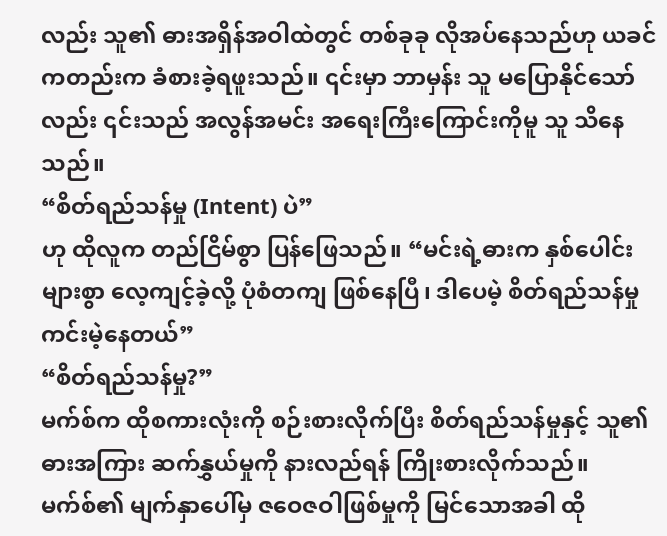လည်း သူ၏ ဓားအရှိန်အဝါထဲတွင် တစ်ခုခု လိုအပ်နေသည်ဟု ယခင်ကတည်းက ခံစားခဲ့ရဖူးသည်။ ၎င်းမှာ ဘာမှန်း သူ မပြောနိုင်သော်လည်း ၎င်းသည် အလွန်အမင်း အရေးကြီးကြောင်းကိုမူ သူ သိနေသည်။
“စိတ်ရည်သန်မှု (Intent) ပဲ”
ဟု ထိုလူက တည်ငြိမ်စွာ ပြန်ဖြေသည်။ “မင်းရဲ့ဓားက နှစ်ပေါင်းများစွာ လေ့ကျင့်ခဲ့လို့ ပုံစံတကျ ဖြစ်နေပြီ၊ ဒါပေမဲ့ စိတ်ရည်သန်မှု ကင်းမဲ့နေတယ်”
“စိတ်ရည်သန်မှု?”
မက်စ်က ထိုစကားလုံးကို စဉ်းစားလိုက်ပြီး စိတ်ရည်သန်မှုနှင့် သူ၏ဓားအကြား ဆက်နွှယ်မှုကို နားလည်ရန် ကြိုးစားလိုက်သည်။ မက်စ်၏ မျက်နှာပေါ်မှ ဇဝေဇဝါဖြစ်မှုကို မြင်သောအခါ ထို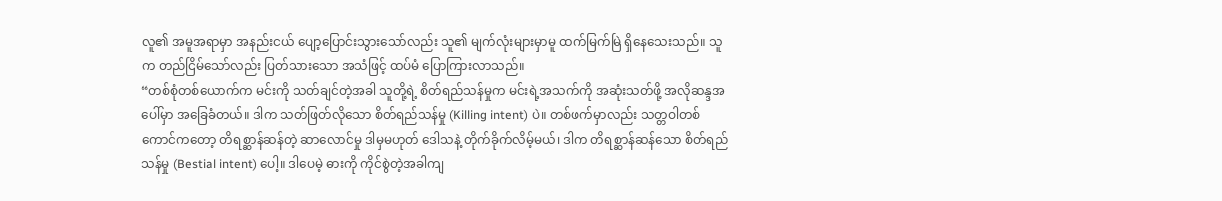လူ၏ အမူအရာမှာ အနည်းငယ် ပျော့ပြောင်းသွားသော်လည်း သူ၏ မျက်လုံးများမှာမူ ထက်မြက်မြဲ ရှိနေသေးသည်။ သူက တည်ငြိမ်သော်လည်း ပြတ်သားသော အသံဖြင့် ထပ်မံ ပြောကြားလာသည်။
“တစ်စုံတစ်ယောက်က မင်းကို သတ်ချင်တဲ့အခါ သူတို့ရဲ့ စိတ်ရည်သန်မှုက မင်းရဲ့အသက်ကို အဆုံးသတ်ဖို့ အလိုဆန္ဒအပေါ်မှာ အခြေခံတယ်။ ဒါက သတ်ဖြတ်လိုသော စိတ်ရည်သန်မှု (Killing intent) ပဲ။ တစ်ဖက်မှာလည်း သတ္တဝါတစ်ကောင်ကတော့ တိရစ္ဆာန်ဆန်တဲ့ ဆာလောင်မှု ဒါမှမဟုတ် ဒေါသနဲ့ တိုက်ခိုက်လိမ့်မယ်၊ ဒါက တိရစ္ဆာန်ဆန်သော စိတ်ရည်သန်မှု (Bestial intent) ပေါ့။ ဒါပေမဲ့ ဓားကို ကိုင်စွဲတဲ့အခါကျ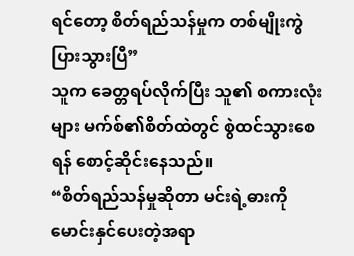ရင်တော့ စိတ်ရည်သန်မှုက တစ်မျိုးကွဲပြားသွားပြီ”
သူက ခေတ္တရပ်လိုက်ပြီး သူ၏ စကားလုံးများ မက်စ်၏စိတ်ထဲတွင် စွဲထင်သွားစေရန် စောင့်ဆိုင်းနေသည်။
“စိတ်ရည်သန်မှုဆိုတာ မင်းရဲ့ဓားကို မောင်းနှင်ပေးတဲ့အရာ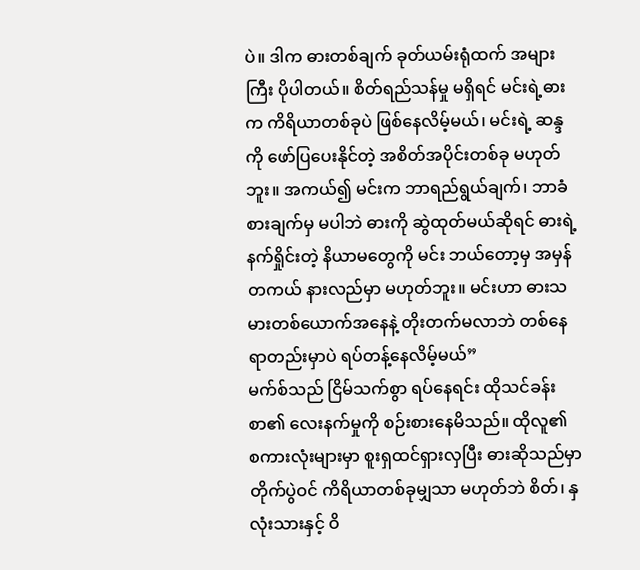ပဲ။ ဒါက ဓားတစ်ချက် ခုတ်ယမ်းရုံထက် အများကြီး ပိုပါတယ်။ စိတ်ရည်သန်မှု မရှိရင် မင်းရဲ့ဓားက ကိရိယာတစ်ခုပဲ ဖြစ်နေလိမ့်မယ်၊ မင်းရဲ့ ဆန္ဒကို ဖော်ပြပေးနိုင်တဲ့ အစိတ်အပိုင်းတစ်ခု မဟုတ်ဘူး။ အကယ်၍ မင်းက ဘာရည်ရွယ်ချက်၊ ဘာခံစားချက်မှ မပါဘဲ ဓားကို ဆွဲထုတ်မယ်ဆိုရင် ဓားရဲ့ နက်ရှိုင်းတဲ့ နိယာမတွေကို မင်း ဘယ်တော့မှ အမှန်တကယ် နားလည်မှာ မဟုတ်ဘူး။ မင်းဟာ ဓားသမားတစ်ယောက်အနေနဲ့ တိုးတက်မလာဘဲ တစ်နေရာတည်းမှာပဲ ရပ်တန့်နေလိမ့်မယ်”
မက်စ်သည် ငြိမ်သက်စွာ ရပ်နေရင်း ထိုသင်ခန်းစာ၏ လေးနက်မှုကို စဉ်းစားနေမိသည်။ ထိုလူ၏ စကားလုံးများမှာ စူးရှထင်ရှားလှပြီး ဓားဆိုသည်မှာ တိုက်ပွဲဝင် ကိရိယာတစ်ခုမျှသာ မဟုတ်ဘဲ စိတ်၊ နှလုံးသားနှင့် ဝိ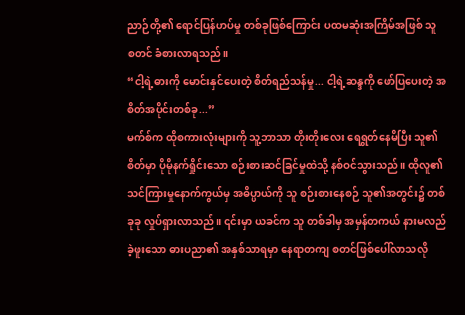ညာဉ်တို့၏ ရောင်ပြန်ဟပ်မှု တစ်ခုဖြစ်ကြောင်း ပထမဆုံးအကြိမ်အဖြစ် သူ စတင် ခံစားလာရသည်။
“ငါ့ရဲ့ဓားကို မောင်းနှင်ပေးတဲ့ စိတ်ရည်သန်မှု... ငါ့ရဲ့ဆန္ဒကို ဖော်ပြပေးတဲ့ အစိတ်အပိုင်းတစ်ခု...”
မက်စ်က ထိုစကားလုံးများကို သူ့ဘာသာ တိုးတိုးလေး ရေရွတ်နေမိပြီး သူ၏ စိတ်မှာ ပိုမိုနက်ရှိုင်းသော စဉ်းစားဆင်ခြင်မှုထဲသို့ နစ်ဝင်သွားသည်။ ထိုလူ၏ သင်ကြားမှုနောက်ကွယ်မှ အဓိပ္ပာယ်ကို သူ စဉ်းစားနေစဉ် သူ၏အတွင်း၌ တစ်ခုခု လှုပ်ရှားလာသည်။ ၎င်းမှာ ယခင်က သူ တစ်ခါမှ အမှန်တကယ် နားမလည်ခဲ့ဖူးသော ဓားပညာ၏ အနှစ်သာရမှာ နေရာတကျ စတင်ဖြစ်ပေါ်လာသလို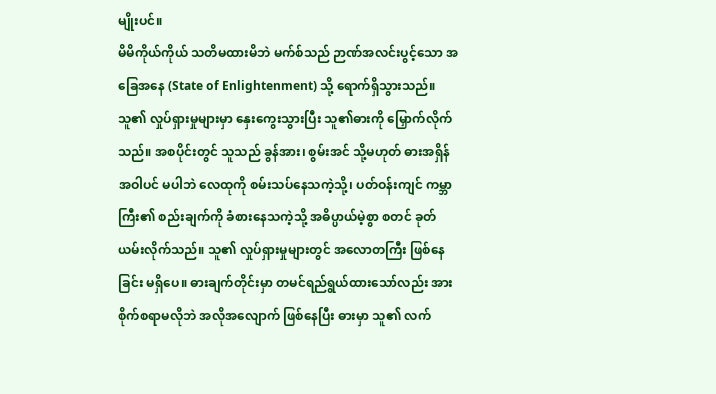မျိုးပင်။
မိမိကိုယ်ကိုယ် သတိမထားမိဘဲ မက်စ်သည် ဉာဏ်အလင်းပွင့်သော အခြေအနေ (State of Enlightenment) သို့ ရောက်ရှိသွားသည်။ သူ၏ လှုပ်ရှားမှုများမှာ နှေးကွေးသွားပြီး သူ၏ဓားကို မြှောက်လိုက်သည်။ အစပိုင်းတွင် သူသည် ခွန်အား၊ စွမ်းအင် သို့မဟုတ် ဓားအရှိန်အဝါပင် မပါဘဲ လေထုကို စမ်းသပ်နေသကဲ့သို့၊ ပတ်ဝန်းကျင် ကမ္ဘာကြီး၏ စည်းချက်ကို ခံစားနေသကဲ့သို့ အဓိပ္ပာယ်မဲ့စွာ စတင် ခုတ်ယမ်းလိုက်သည်။ သူ၏ လှုပ်ရှားမှုများတွင် အလောတကြီး ဖြစ်နေခြင်း မရှိပေ။ ဓားချက်တိုင်းမှာ တမင်ရည်ရွယ်ထားသော်လည်း အားစိုက်စရာမလိုဘဲ အလိုအလျောက် ဖြစ်နေပြီး ဓားမှာ သူ၏ လက်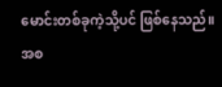မောင်းတစ်ခုကဲ့သို့ပင် ဖြစ်နေသည်။
အစ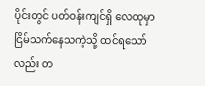ပိုင်းတွင် ပတ်ဝန်းကျင်ရှိ လေထုမှာ ငြိမ်သက်နေသကဲ့သို့ ထင်ရသော်လည်း တ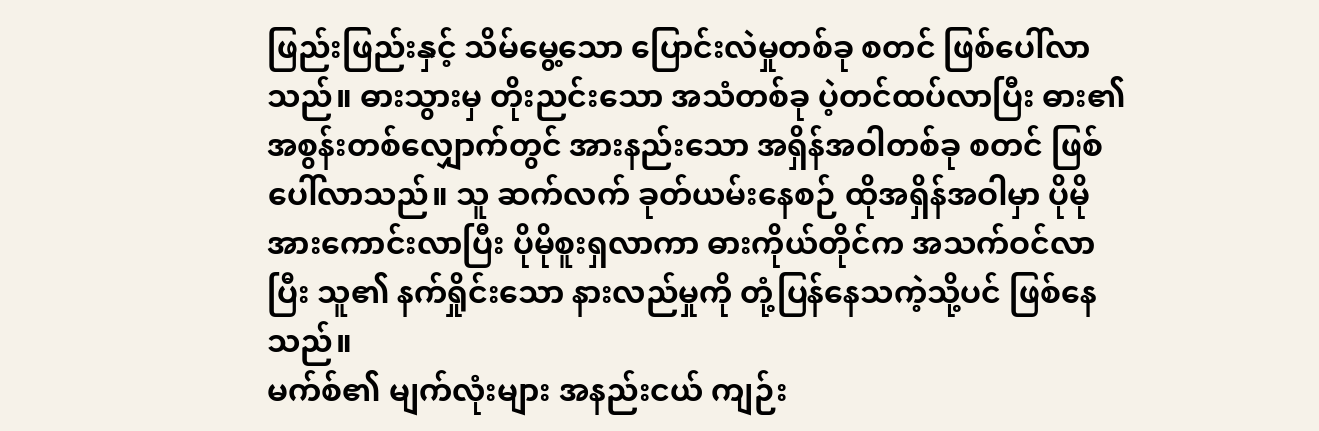ဖြည်းဖြည်းနှင့် သိမ်မွေ့သော ပြောင်းလဲမှုတစ်ခု စတင် ဖြစ်ပေါ်လာသည်။ ဓားသွားမှ တိုးညင်းသော အသံတစ်ခု ပဲ့တင်ထပ်လာပြီး ဓား၏ အစွန်းတစ်လျှောက်တွင် အားနည်းသော အရှိန်အဝါတစ်ခု စတင် ဖြစ်ပေါ်လာသည်။ သူ ဆက်လက် ခုတ်ယမ်းနေစဉ် ထိုအရှိန်အဝါမှာ ပိုမိုအားကောင်းလာပြီး ပိုမိုစူးရှလာကာ ဓားကိုယ်တိုင်က အသက်ဝင်လာပြီး သူ၏ နက်ရှိုင်းသော နားလည်မှုကို တုံ့ပြန်နေသကဲ့သို့ပင် ဖြစ်နေသည်။
မက်စ်၏ မျက်လုံးများ အနည်းငယ် ကျဉ်း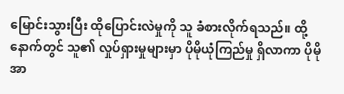မြောင်းသွားပြီး ထိုပြောင်းလဲမှုကို သူ ခံစားလိုက်ရသည်။ ထို့နောက်တွင် သူ၏ လှုပ်ရှားမှုများမှာ ပိုမိုယုံကြည်မှု ရှိလာကာ ပိုမိုအာ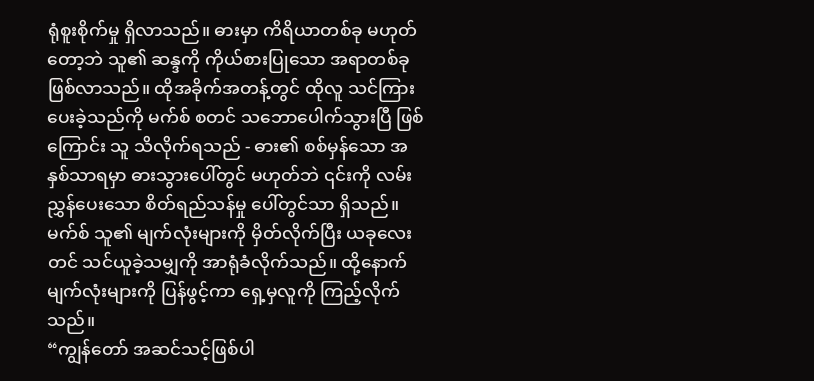ရုံစူးစိုက်မှု ရှိလာသည်။ ဓားမှာ ကိရိယာတစ်ခု မဟုတ်တော့ဘဲ သူ၏ ဆန္ဒကို ကိုယ်စားပြုသော အရာတစ်ခု ဖြစ်လာသည်။ ထိုအခိုက်အတန့်တွင် ထိုလူ သင်ကြားပေးခဲ့သည်ကို မက်စ် စတင် သဘောပေါက်သွားပြီ ဖြစ်ကြောင်း သူ သိလိုက်ရသည် - ဓား၏ စစ်မှန်သော အနှစ်သာရမှာ ဓားသွားပေါ်တွင် မဟုတ်ဘဲ ၎င်းကို လမ်းညွှန်ပေးသော စိတ်ရည်သန်မှု ပေါ်တွင်သာ ရှိသည်။
မက်စ် သူ၏ မျက်လုံးများကို မှိတ်လိုက်ပြီး ယခုလေးတင် သင်ယူခဲ့သမျှကို အာရုံခံလိုက်သည်။ ထို့နောက် မျက်လုံးများကို ပြန်ဖွင့်ကာ ရှေ့မှလူကို ကြည့်လိုက်သည်။
“ကျွန်တော် အဆင်သင့်ဖြစ်ပါ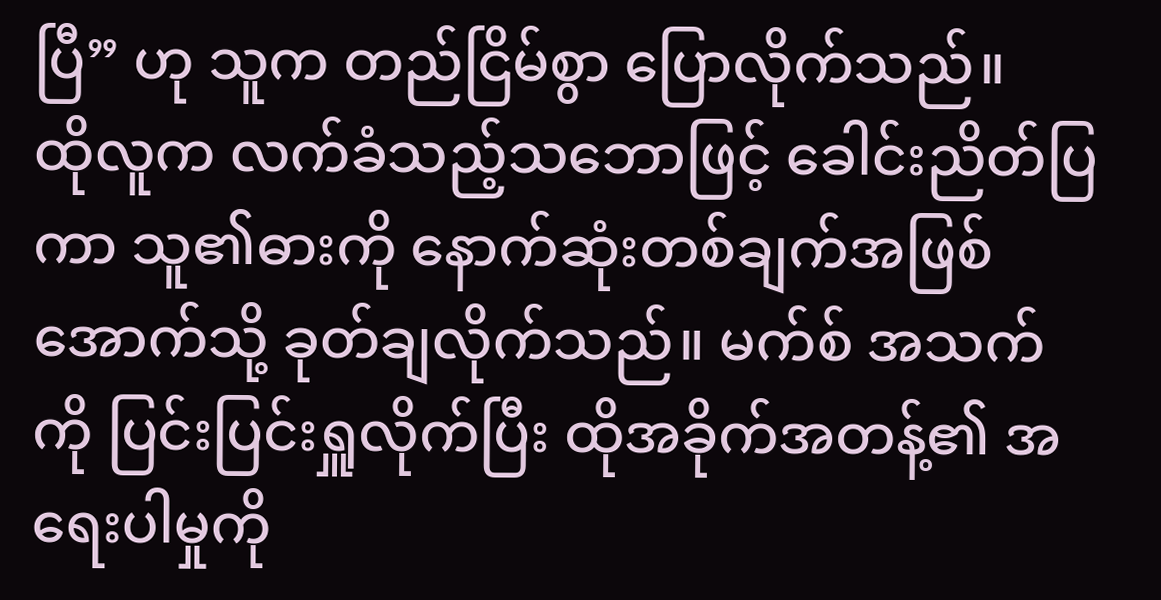ပြီ” ဟု သူက တည်ငြိမ်စွာ ပြောလိုက်သည်။
ထိုလူက လက်ခံသည့်သဘောဖြင့် ခေါင်းညိတ်ပြကာ သူ၏ဓားကို နောက်ဆုံးတစ်ချက်အဖြစ် အောက်သို့ ခုတ်ချလိုက်သည်။ မက်စ် အသက်ကို ပြင်းပြင်းရှူလိုက်ပြီး ထိုအခိုက်အတန့်၏ အရေးပါမှုကို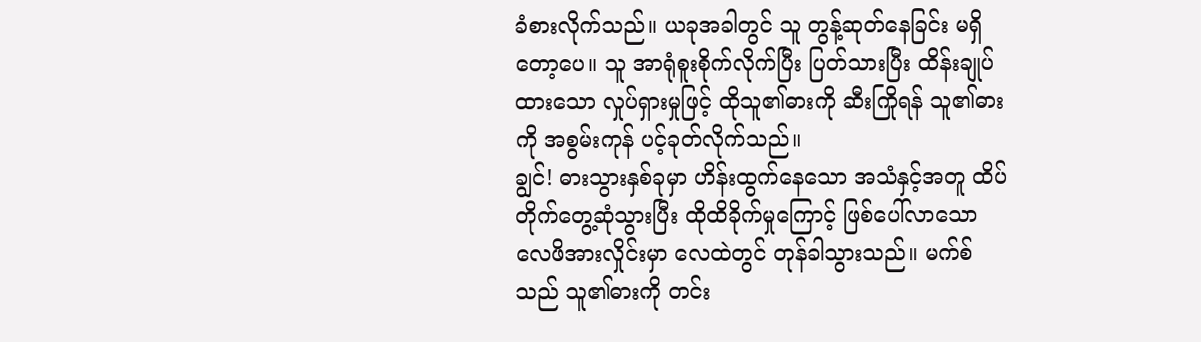ခံစားလိုက်သည်။ ယခုအခါတွင် သူ တွန့်ဆုတ်နေခြင်း မရှိတော့ပေ။ သူ အာရုံစူးစိုက်လိုက်ပြီး ပြတ်သားပြီး ထိန်းချုပ်ထားသော လှုပ်ရှားမှုဖြင့် ထိုသူ၏ဓားကို ဆီးကြိုရန် သူ၏ဓားကို အစွမ်းကုန် ပင့်ခုတ်လိုက်သည်။
ချွင်! ဓားသွားနှစ်ခုမှာ ဟိန်းထွက်နေသော အသံနှင့်အတူ ထိပ်တိုက်တွေ့ဆုံသွားပြီး ထိုထိခိုက်မှုကြောင့် ဖြစ်ပေါ်လာသော လေဖိအားလှိုင်းမှာ လေထဲတွင် တုန်ခါသွားသည်။ မက်စ်သည် သူ၏ဓားကို တင်း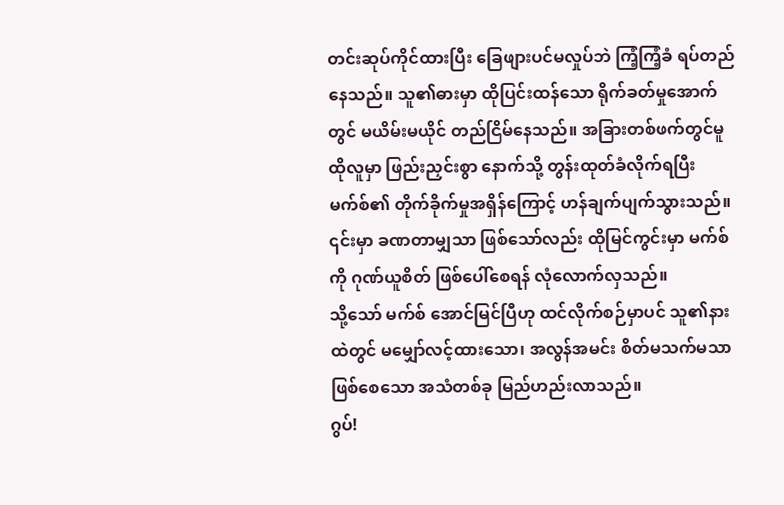တင်းဆုပ်ကိုင်ထားပြီး ခြေဖျားပင်မလှုပ်ဘဲ ကြံ့ကြံ့ခံ ရပ်တည်နေသည်။ သူ၏ဓားမှာ ထိုပြင်းထန်သော ရိုက်ခတ်မှုအောက်တွင် မယိမ်းမယိုင် တည်ငြိမ်နေသည်။ အခြားတစ်ဖက်တွင်မူ ထိုလူမှာ ဖြည်းညှင်းစွာ နောက်သို့ တွန်းထုတ်ခံလိုက်ရပြီး မက်စ်၏ တိုက်ခိုက်မှုအရှိန်ကြောင့် ဟန်ချက်ပျက်သွားသည်။ ၎င်းမှာ ခဏတာမျှသာ ဖြစ်သော်လည်း ထိုမြင်ကွင်းမှာ မက်စ်ကို ဂုဏ်ယူစိတ် ဖြစ်ပေါ်စေရန် လုံလောက်လှသည်။
သို့သော် မက်စ် အောင်မြင်ပြီဟု ထင်လိုက်စဉ်မှာပင် သူ၏နားထဲတွင် မမျှော်လင့်ထားသော၊ အလွန်အမင်း စိတ်မသက်မသာ ဖြစ်စေသော အသံတစ်ခု မြည်ဟည်းလာသည်။
ဂွပ်!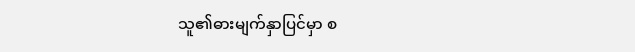သူ၏ဓားမျက်နှာပြင်မှာ စ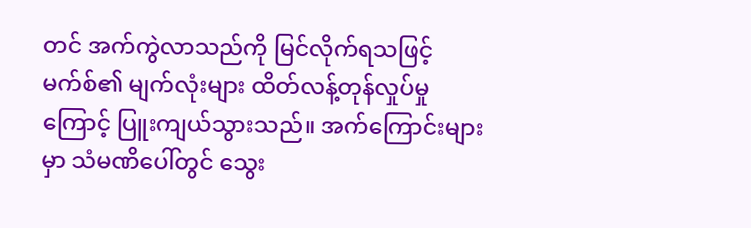တင် အက်ကွဲလာသည်ကို မြင်လိုက်ရသဖြင့် မက်စ်၏ မျက်လုံးများ ထိတ်လန့်တုန်လှုပ်မှုကြောင့် ပြူးကျယ်သွားသည်။ အက်ကြောင်းများမှာ သံမဏိပေါ်တွင် သွေး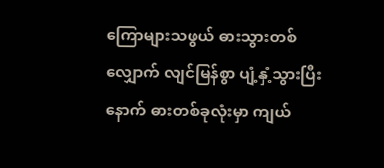ကြောများသဖွယ် ဓားသွားတစ်လျှောက် လျင်မြန်စွာ ပျံ့နှံ့သွားပြီးနောက် ဓားတစ်ခုလုံးမှာ ကျယ်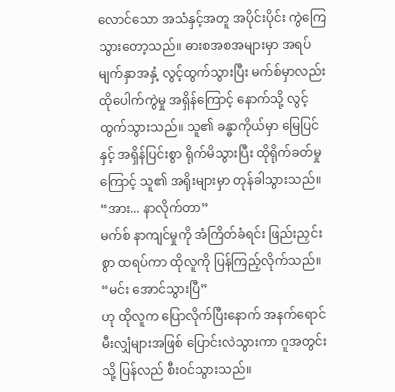လောင်သော အသံနှင့်အတူ အပိုင်းပိုင်း ကွဲကြေသွားတော့သည်။ ဓားစအစအများမှာ အရပ်မျက်နှာအနှံ့ လွင့်ထွက်သွားပြီး မက်စ်မှာလည်း ထိုပေါက်ကွဲမှု အရှိန်ကြောင့် နောက်သို့ လွင့်ထွက်သွားသည်။ သူ၏ ခန္ဓာကိုယ်မှာ မြေပြင်နှင့် အရှိန်ပြင်းစွာ ရိုက်မိသွားပြီး ထိုရိုက်ခတ်မှုကြောင့် သူ၏ အရိုးများမှာ တုန်ခါသွားသည်။
“အား... နာလိုက်တာ”
မက်စ် နာကျင်မှုကို အံကြိတ်ခံရင်း ဖြည်းညှင်းစွာ ထရပ်ကာ ထိုလူကို ပြန်ကြည့်လိုက်သည်။
“မင်း အောင်သွားပြီ”
ဟု ထိုလူက ပြောလိုက်ပြီးနောက် အနက်ရောင် မီးလျှံများအဖြစ် ပြောင်းလဲသွားကာ ဂူအတွင်းသို့ ပြန်လည် စီးဝင်သွားသည်။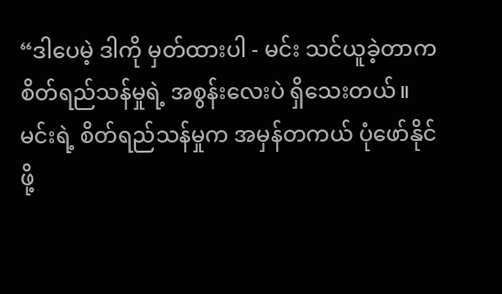“ဒါပေမဲ့ ဒါကို မှတ်ထားပါ - မင်း သင်ယူခဲ့တာက စိတ်ရည်သန်မှုရဲ့ အစွန်းလေးပဲ ရှိသေးတယ်။ မင်းရဲ့ စိတ်ရည်သန်မှုက အမှန်တကယ် ပုံဖော်နိုင်ဖို့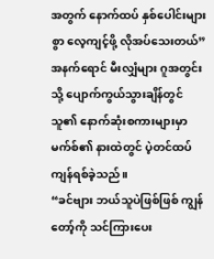အတွက် နောက်ထပ် နှစ်ပေါင်းများစွာ လေ့ကျင့်ဖို့ လိုအပ်သေးတယ်”
အနက်ရောင် မီးလျှံများ ဂူအတွင်းသို့ ပျောက်ကွယ်သွားချိန်တွင် သူ၏ နောက်ဆုံးစကားများမှာ မက်စ်၏ နားထဲတွင် ပဲ့တင်ထပ်ကျန်ရစ်ခဲ့သည်။
“ခင်ဗျား ဘယ်သူပဲဖြစ်ဖြစ် ကျွန်တော့်ကို သင်ကြားပေး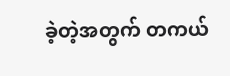ခဲ့တဲ့အတွက် တကယ်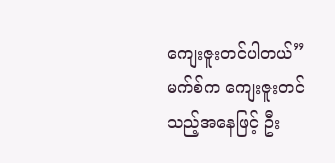ကျေးဇူးတင်ပါတယ်”
မက်စ်က ကျေးဇူးတင်သည့်အနေဖြင့် ဦး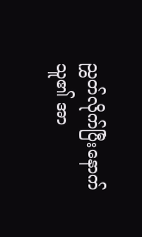ညွှတ်လိုက်ပြီးနောက် သူ၏ အာ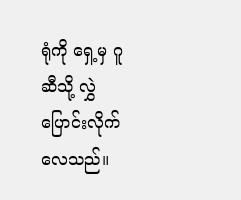ရုံကို ရှေ့မှ ဂူဆီသို့ လွှဲပြောင်းလိုက်လေသည်။